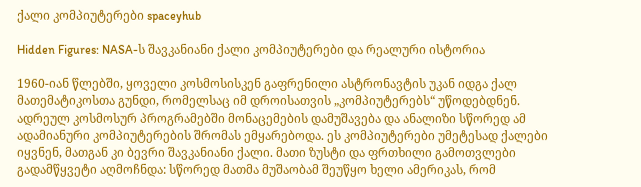ქალი კომპიუტერები spaceyhub

Hidden Figures: NASA-ს შავკანიანი ქალი კომპიუტერები და რეალური ისტორია

1960-იან წლებში, ყოველი კოსმოსისკენ გაფრენილი ასტრონავტის უკან იდგა ქალ მათემატიკოსთა გუნდი, რომელსაც იმ დროისათვის „კომპიუტერებს“ უწოდებდნენ. ადრეულ კოსმოსურ პროგრამებში მონაცემების დამუშავება და ანალიზი სწორედ ამ ადამიანური კომპიუტერების შრომას ემყარებოდა. ეს კომპიუტერები უმეტესად ქალები იყვნენ, მათგან კი ბევრი შავკანიანი ქალი. მათი ზუსტი და ფრთხილი გამოთვლები გადამწყვეტი აღმოჩნდა: სწორედ მათმა მუშაობამ შეუწყო ხელი ამერიკას, რომ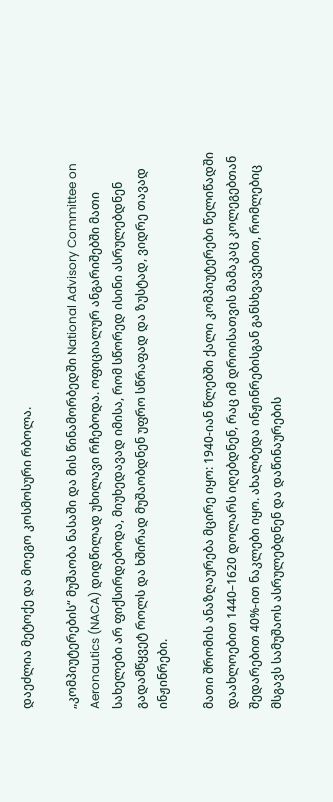დაეძლია მეტოქე და მოეგო კოსმოსური რბოლა.

„კომპიუტერების“ მუშაობა ნასაში და მის წინამორბედში National Advisory Committee on Aeronautics (NACA) დიდწილად უხილავი რჩებოდა. ოფიციალურ ანგარიშებში მათი სახელები არ ფიქსირდებოდა, მიუხედავად იმისა, რომ სწორედ ისინი ასრულებდნენ გადამწყვეტ როლს და ხშირად მუშაობდნენ უფრო სწრაფად და ზუსტად, ვიდრე თავად ინჟინრები.

მათი შრომის ანაზღაურება მცირე იყო: 1940-იან წლებში ქალი კომპიუტერები წელიწადში დაახლოებით 1440–1620 დოლარს იღებდნენ, რაც იმ დროისათვის მამაკაც კოლეგებთან შედარებით 40%-ით ნაკლები იყო. ახალბედა ინჟინრებისგან განსხვავებით, რომლებიც მსგავს სამუშაოს ასრულებდნენ და დაწინაურების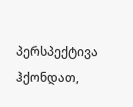პერსპექტივა ჰქონდათ,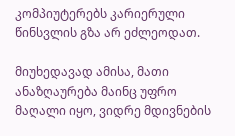კომპიუტერებს კარიერული წინსვლის გზა არ ეძლეოდათ.

მიუხედავად ამისა, მათი ანაზღაურება მაინც უფრო მაღალი იყო, ვიდრე მდივნების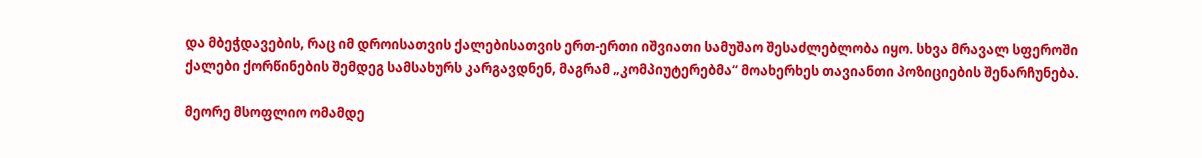და მბეჭდავების, რაც იმ დროისათვის ქალებისათვის ერთ-ერთი იშვიათი სამუშაო შესაძლებლობა იყო. სხვა მრავალ სფეროში ქალები ქორწინების შემდეგ სამსახურს კარგავდნენ, მაგრამ „კომპიუტერებმა“ მოახერხეს თავიანთი პოზიციების შენარჩუნება.

მეორე მსოფლიო ომამდე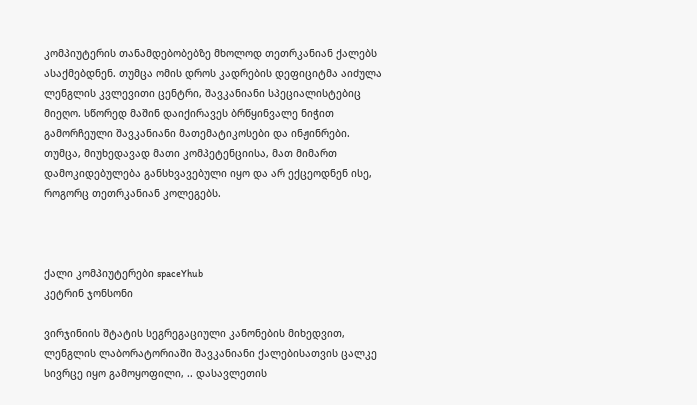კომპიუტერის თანამდებობებზე მხოლოდ თეთრკანიან ქალებს ასაქმებდნენ. თუმცა ომის დროს კადრების დეფიციტმა აიძულა ლენგლის კვლევითი ცენტრი, შავკანიანი სპეციალისტებიც მიეღო. სწორედ მაშინ დაიქირავეს ბრწყინვალე ნიჭით გამორჩეული შავკანიანი მათემატიკოსები და ინჟინრები. თუმცა, მიუხედავად მათი კომპეტენციისა, მათ მიმართ დამოკიდებულება განსხვავებული იყო და არ ექცეოდნენ ისე, როგორც თეთრკანიან კოლეგებს.



ქალი კომპიუტერები spaceYhub
კეტრინ ჯონსონი

ვირჯინიის შტატის სეგრეგაციული კანონების მიხედვით, ლენგლის ლაბორატორიაში შავკანიანი ქალებისათვის ცალკე სივრცე იყო გამოყოფილი, .. დასავლეთის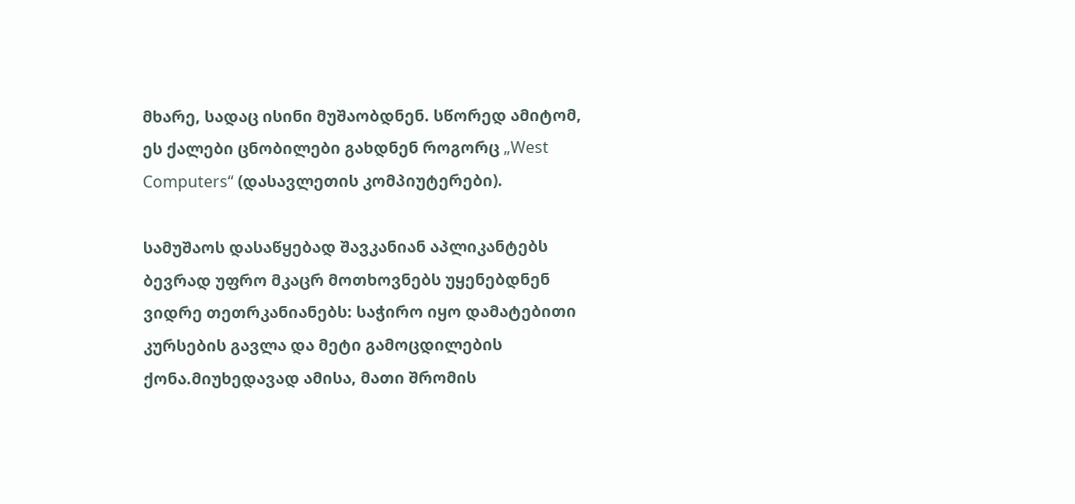მხარე, სადაც ისინი მუშაობდნენ. სწორედ ამიტომ, ეს ქალები ცნობილები გახდნენ როგორც „West Computers“ (დასავლეთის კომპიუტერები).

სამუშაოს დასაწყებად შავკანიან აპლიკანტებს ბევრად უფრო მკაცრ მოთხოვნებს უყენებდნენ ვიდრე თეთრკანიანებს: საჭირო იყო დამატებითი კურსების გავლა და მეტი გამოცდილების ქონა.მიუხედავად ამისა, მათი შრომის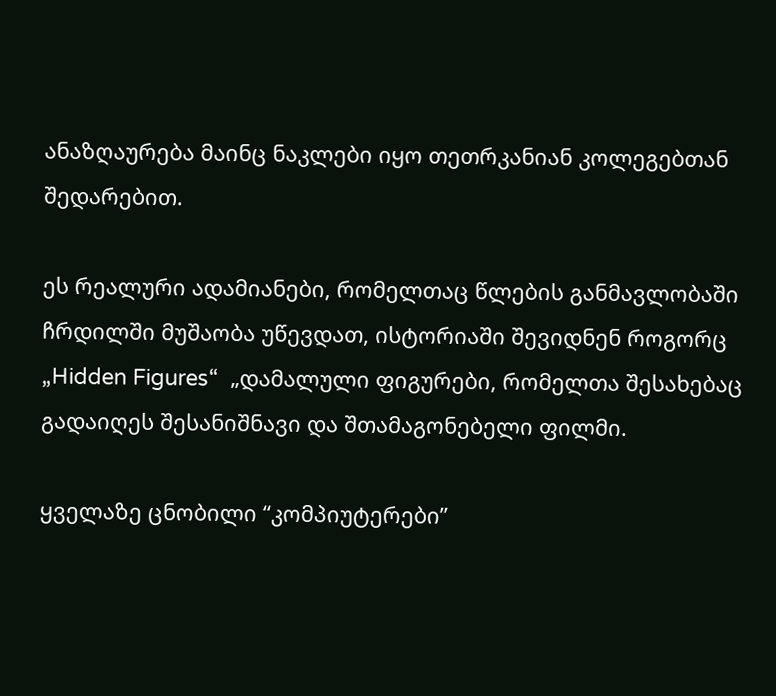ანაზღაურება მაინც ნაკლები იყო თეთრკანიან კოლეგებთან შედარებით.

ეს რეალური ადამიანები, რომელთაც წლების განმავლობაში ჩრდილში მუშაობა უწევდათ, ისტორიაში შევიდნენ როგორც „Hidden Figures“  „დამალული ფიგურები, რომელთა შესახებაც გადაიღეს შესანიშნავი და შთამაგონებელი ფილმი.

ყველაზე ცნობილი “კომპიუტერები”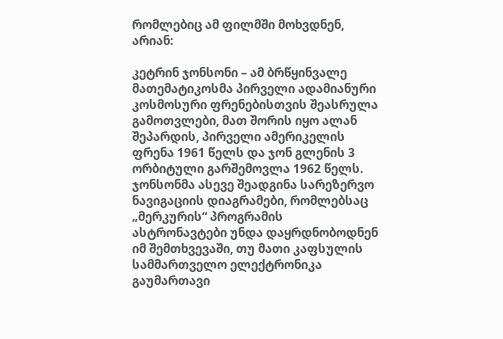რომლებიც ამ ფილმში მოხვდნენ, არიან:

კეტრინ ჯონსონი – ამ ბრწყინვალე მათემატიკოსმა პირველი ადამიანური კოსმოსური ფრენებისთვის შეასრულა გამოთვლები, მათ შორის იყო ალან შეპარდის, პირველი ამერიკელის ფრენა 1961 წელს და ჯონ გლენის 3 ორბიტული გარშემოვლა 1962 წელს. ჯონსონმა ასევე შეადგინა სარეზერვო ნავიგაციის დიაგრამები, რომლებსაც „მერკურის“ პროგრამის ასტრონავტები უნდა დაყრდნობოდნენ იმ შემთხვევაში, თუ მათი კაფსულის სამმართველო ელექტრონიკა გაუმართავი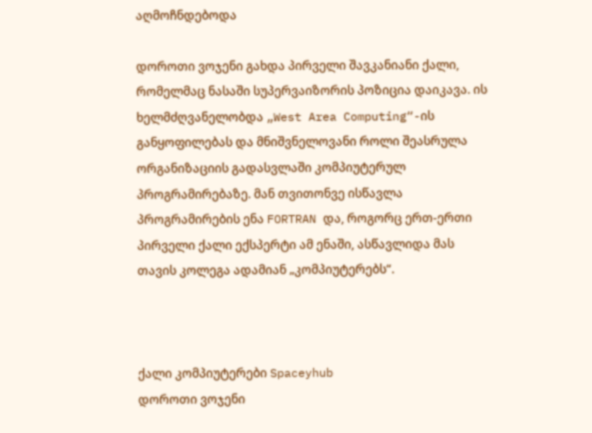აღმოჩნდებოდა

დოროთი ვოჯენი გახდა პირველი შავკანიანი ქალი, რომელმაც ნასაში სუპერვაიზორის პოზიცია დაიკავა. ის ხელმძღვანელობდა „West Area Computing“-ის განყოფილებას და მნიშვნელოვანი როლი შეასრულა ორგანიზაციის გადასვლაში კომპიუტერულ პროგრამირებაზე. მან თვითონვე ისწავლა პროგრამირების ენა FORTRAN და, როგორც ერთ-ერთი პირველი ქალი ექსპერტი ამ ენაში, ასწავლიდა მას თავის კოლეგა ადამიან „კომპიუტერებს“.



ქალი კომპიუტერები Spaceyhub
დოროთი ვოჯენი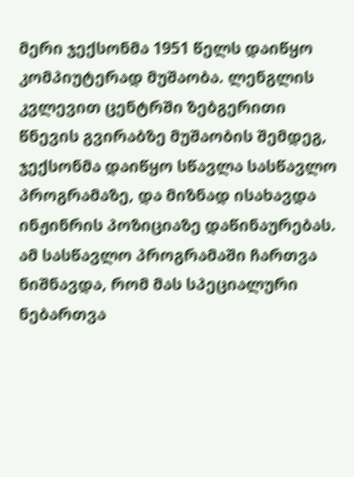მერი ჯექსონმა 1951 წელს დაიწყო კომპიუტერად მუშაობა. ლენგლის კვლევით ცენტრში ზებგერითი წნევის გვირაბზე მუშაობის შემდეგ, ჯექსონმა დაიწყო სწავლა სასწავლო პროგრამაზე, და მიზნად ისახავდა ინჟინრის პოზიციაზე დაწინაურებას. ამ სასწავლო პროგრამაში ჩართვა ნიშნავდა, რომ მას სპეციალური ნებართვა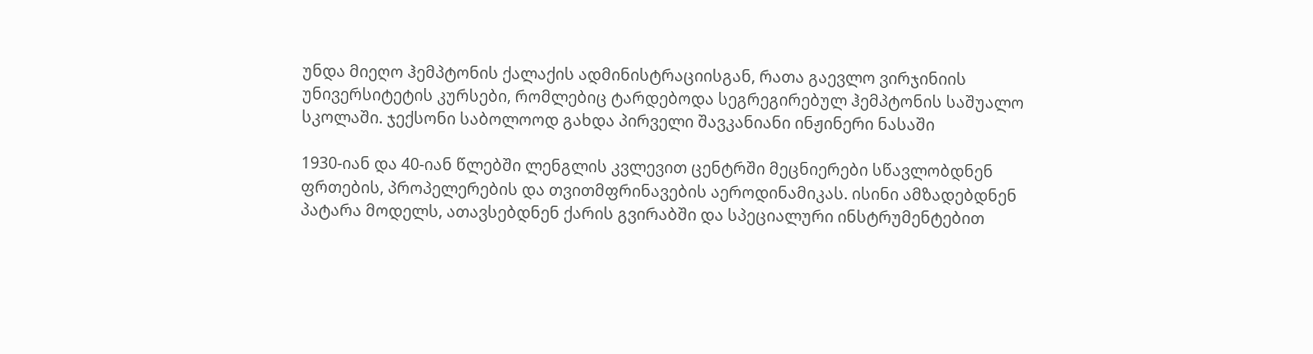უნდა მიეღო ჰემპტონის ქალაქის ადმინისტრაციისგან, რათა გაევლო ვირჯინიის უნივერსიტეტის კურსები, რომლებიც ტარდებოდა სეგრეგირებულ ჰემპტონის საშუალო სკოლაში. ჯექსონი საბოლოოდ გახდა პირველი შავკანიანი ინჟინერი ნასაში

1930-იან და 40-იან წლებში ლენგლის კვლევით ცენტრში მეცნიერები სწავლობდნენ ფრთების, პროპელერების და თვითმფრინავების აეროდინამიკას. ისინი ამზადებდნენ პატარა მოდელს, ათავსებდნენ ქარის გვირაბში და სპეციალური ინსტრუმენტებით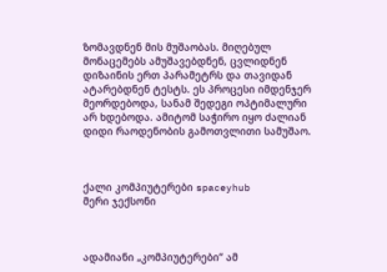ზომავდნენ მის მუშაობას. მიღებულ მონაცემებს ამუშავებდნენ, ცვლიდნენ დიზაინის ერთ პარამეტრს და თავიდან ატარებდნენ ტესტს. ეს პროცესი იმდენჯერ მეორდებოდა, სანამ შედეგი ოპტიმალური არ ხდებოდა. ამიტომ საჭირო იყო ძალიან დიდი რაოდენობის გამოთვლითი სამუშაო.



ქალი კომპიუტერები spaceyhub
მერი ჯექსონი



ადამიანი „კომპიუტერები“ ამ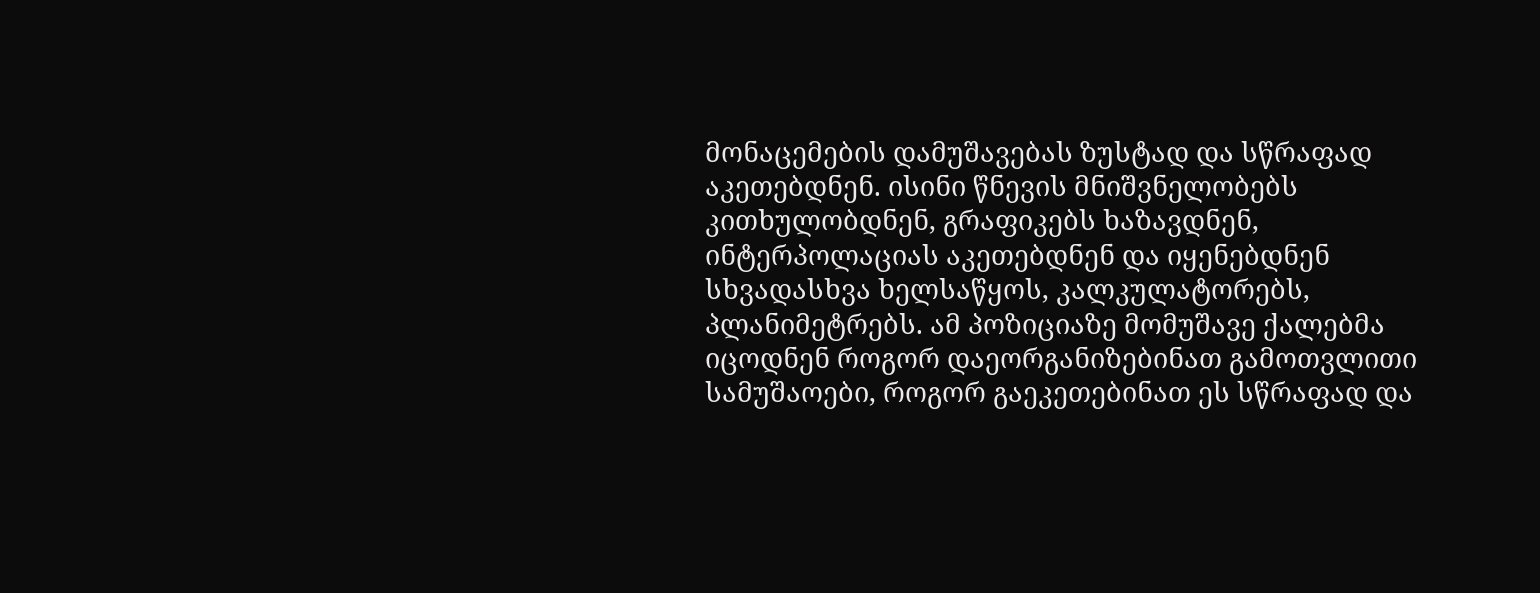მონაცემების დამუშავებას ზუსტად და სწრაფად აკეთებდნენ. ისინი წნევის მნიშვნელობებს კითხულობდნენ, გრაფიკებს ხაზავდნენ, ინტერპოლაციას აკეთებდნენ და იყენებდნენ სხვადასხვა ხელსაწყოს, კალკულატორებს,  პლანიმეტრებს. ამ პოზიციაზე მომუშავე ქალებმა იცოდნენ როგორ დაეორგანიზებინათ გამოთვლითი სამუშაოები, როგორ გაეკეთებინათ ეს სწრაფად და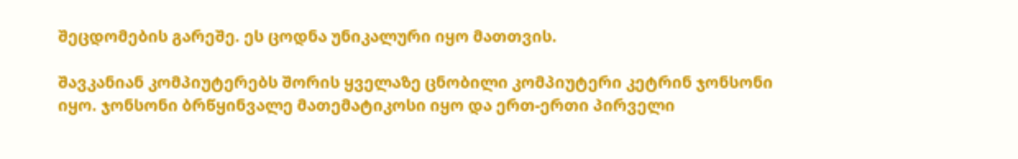შეცდომების გარეშე. ეს ცოდნა უნიკალური იყო მათთვის.

შავკანიან კომპიუტერებს შორის ყველაზე ცნობილი კომპიუტერი კეტრინ ჯონსონი იყო. ჯონსონი ბრწყინვალე მათემატიკოსი იყო და ერთ-ერთი პირველი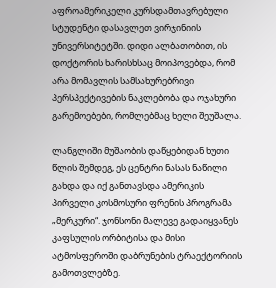აფროამერიკელი კურსდამთავრებული სტუდენტი დასავლეთ ვირჯინიის უნივერსიტეტში. დიდი ალბათობით, ის დოქტორის ხარისხსაც მოიპოვებდა, რომ არა მომავლის სამსახურებრივი პერსპექტივების ნაკლებობა და ოჯახური გარემოებები, რომლებმაც ხელი შეუშალა.

ლანგლიში მუშაობის დაწყებიდან ხუთი წლის შემდეგ, ეს ცენტრი ნასას ნაწილი გახდა და იქ განთავსდა ამერიკის პირველი კოსმოსური ფრენის პროგრამა „მერკური“. ჯონსონი მალევე გადაიყვანეს კაფსულის ორბიტისა და მისი ატმოსფეროში დაბრუნების ტრაექტორიის გამოთვლებზე.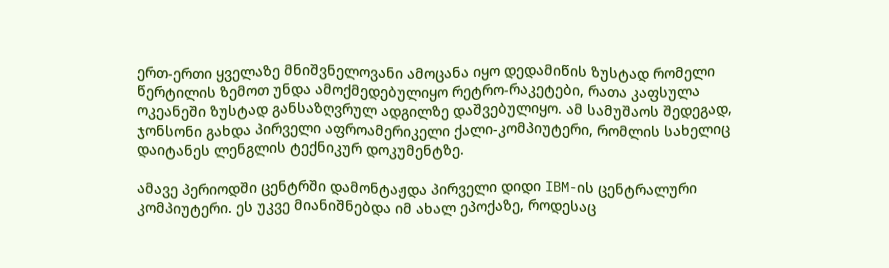ერთ-ერთი ყველაზე მნიშვნელოვანი ამოცანა იყო დედამიწის ზუსტად რომელი წერტილის ზემოთ უნდა ამოქმედებულიყო რეტრო-რაკეტები, რათა კაფსულა ოკეანეში ზუსტად განსაზღვრულ ადგილზე დაშვებულიყო. ამ სამუშაოს შედეგად, ჯონსონი გახდა პირველი აფროამერიკელი ქალი-კომპიუტერი, რომლის სახელიც დაიტანეს ლენგლის ტექნიკურ დოკუმენტზე.

ამავე პერიოდში ცენტრში დამონტაჟდა პირველი დიდი IBM-ის ცენტრალური კომპიუტერი. ეს უკვე მიანიშნებდა იმ ახალ ეპოქაზე, როდესაც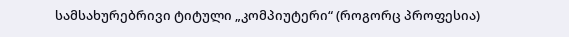სამსახურებრივი ტიტული „კომპიუტერი“ (როგორც პროფესია)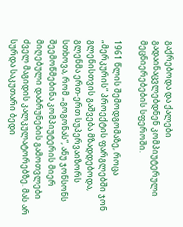გაქრებოდა და ქალები გადაინაცვლებდნენ კომპიუტერული მეცნიერებების სფეროში.

1961 წლის შემოდგომაზე, როცა „მერკურის“ პროექტის ფარგლებში ჯონ გლენისთვის გაშვება მზადდებოდა, გლენმა ერთ-ერთ სუპერვაიზორს სთხოვა, რომ „გოგონას“, ანუ ჯონსონს შეემოწმებინა კომპიუტერის მიერ მიღებული დაბრუნების გამოთვლები ძველ მაგიდის კალკულატორებზე. მას არ სურდა საკუთარი ბედი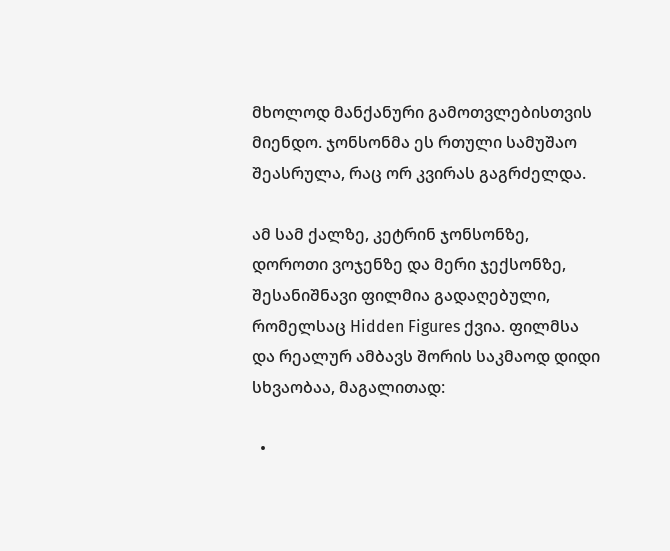მხოლოდ მანქანური გამოთვლებისთვის მიენდო. ჯონსონმა ეს რთული სამუშაო შეასრულა, რაც ორ კვირას გაგრძელდა.

ამ სამ ქალზე, კეტრინ ჯონსონზე, დოროთი ვოჯენზე და მერი ჯექსონზე, შესანიშნავი ფილმია გადაღებული, რომელსაც Hidden Figures ქვია. ფილმსა და რეალურ ამბავს შორის საკმაოდ დიდი სხვაობაა, მაგალითად:

  •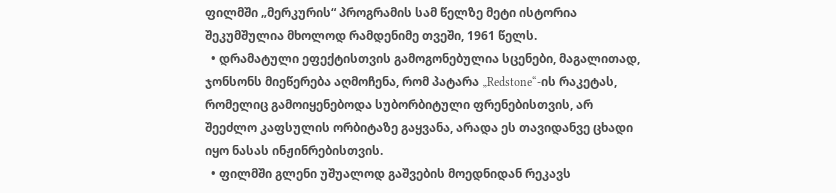ფილმში „მერკურის“ პროგრამის სამ წელზე მეტი ისტორია შეკუმშულია მხოლოდ რამდენიმე თვეში, 1961 წელს.
  • დრამატული ეფექტისთვის გამოგონებულია სცენები, მაგალითად, ჯონსონს მიეწერება აღმოჩენა, რომ პატარა „Redstone“-ის რაკეტას, რომელიც გამოიყენებოდა სუბორბიტული ფრენებისთვის, არ შეეძლო კაფსულის ორბიტაზე გაყვანა, არადა ეს თავიდანვე ცხადი იყო ნასას ინჟინრებისთვის.
  • ფილმში გლენი უშუალოდ გაშვების მოედნიდან რეკავს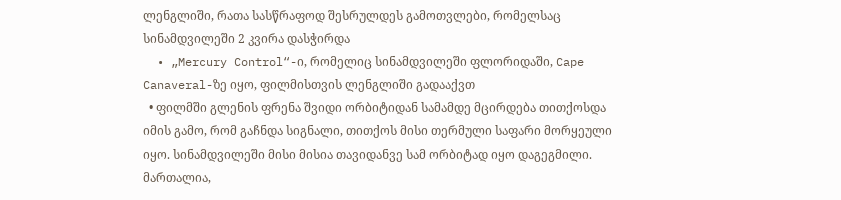ლენგლიში, რათა სასწრაფოდ შესრულდეს გამოთვლები, რომელსაც სინამდვილეში 2 კვირა დასჭირდა
  • „Mercury Control“-ი, რომელიც სინამდვილეში ფლორიდაში, Cape Canaveral-ზე იყო, ფილმისთვის ლენგლიში გადააქვთ
  • ფილმში გლენის ფრენა შვიდი ორბიტიდან სამამდე მცირდება თითქოსდა იმის გამო, რომ გაჩნდა სიგნალი, თითქოს მისი თერმული საფარი მორყეული იყო. სინამდვილეში მისი მისია თავიდანვე სამ ორბიტად იყო დაგეგმილი. მართალია,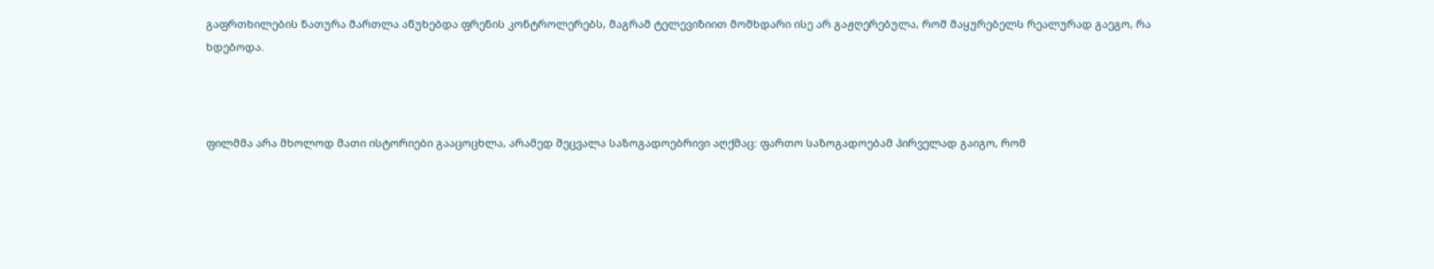გაფრთხილების ნათურა მართლა აწუხებდა ფრენის კონტროლერებს, მაგრამ ტელევიზიით მომხდარი ისე არ გაჟღერებულა, რომ მაყურებელს რეალურად გაეგო, რა ხდებოდა.



ფილმმა არა მხოლოდ მათი ისტორიები გააცოცხლა, არამედ შეცვალა საზოგადოებრივი აღქმაც: ფართო საზოგადოებამ პირველად გაიგო, რომ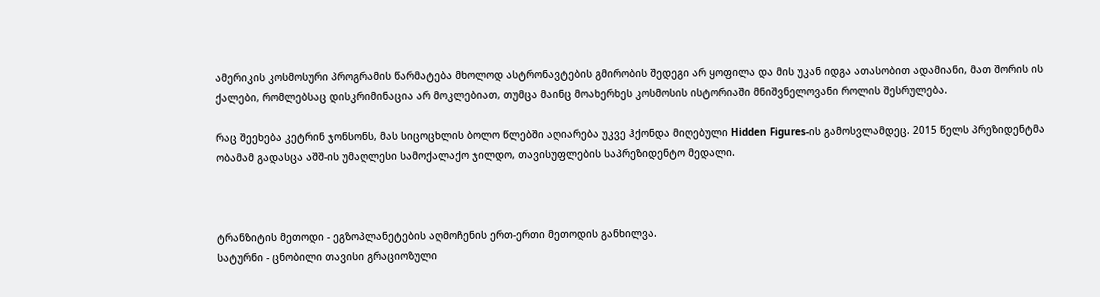ამერიკის კოსმოსური პროგრამის წარმატება მხოლოდ ასტრონავტების გმირობის შედეგი არ ყოფილა და მის უკან იდგა ათასობით ადამიანი, მათ შორის ის ქალები, რომლებსაც დისკრიმინაცია არ მოკლებიათ, თუმცა მაინც მოახერხეს კოსმოსის ისტორიაში მნიშვნელოვანი როლის შესრულება.

რაც შეეხება კეტრინ ჯონსონს, მას სიცოცხლის ბოლო წლებში აღიარება უკვე ჰქონდა მიღებული Hidden Figures-ის გამოსვლამდეც. 2015 წელს პრეზიდენტმა ობამამ გადასცა აშშ-ის უმაღლესი სამოქალაქო ჯილდო, თავისუფლების საპრეზიდენტო მედალი.



ტრანზიტის მეთოდი - ეგზოპლანეტების აღმოჩენის ერთ-ერთი მეთოდის განხილვა.
სატურნი - ცნობილი თავისი გრაციოზული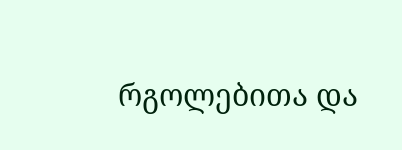რგოლებითა და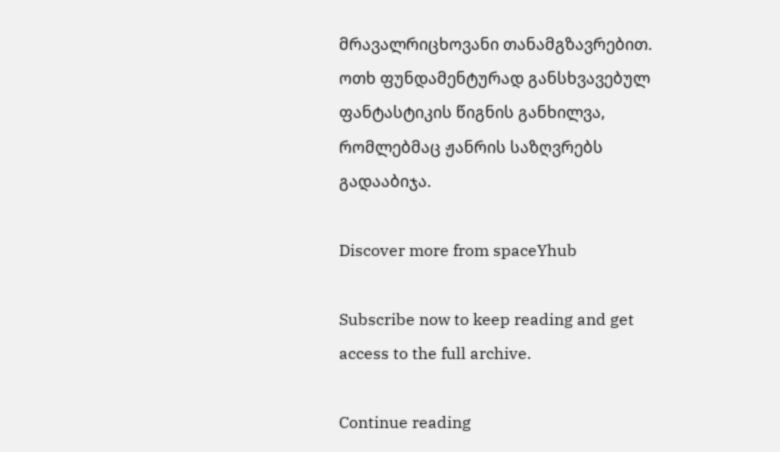მრავალრიცხოვანი თანამგზავრებით.
ოთხ ფუნდამენტურად განსხვავებულ ფანტასტიკის წიგნის განხილვა, რომლებმაც ჟანრის საზღვრებს გადააბიჯა.

Discover more from spaceYhub

Subscribe now to keep reading and get access to the full archive.

Continue reading